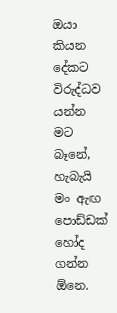ඔයා කියන දේකට විරුද්ධව යන්න මට බෑනේ, හැබැයි මං ඇඟ පොඩ්ඩක් හෝද ගන්න ඕනෙ.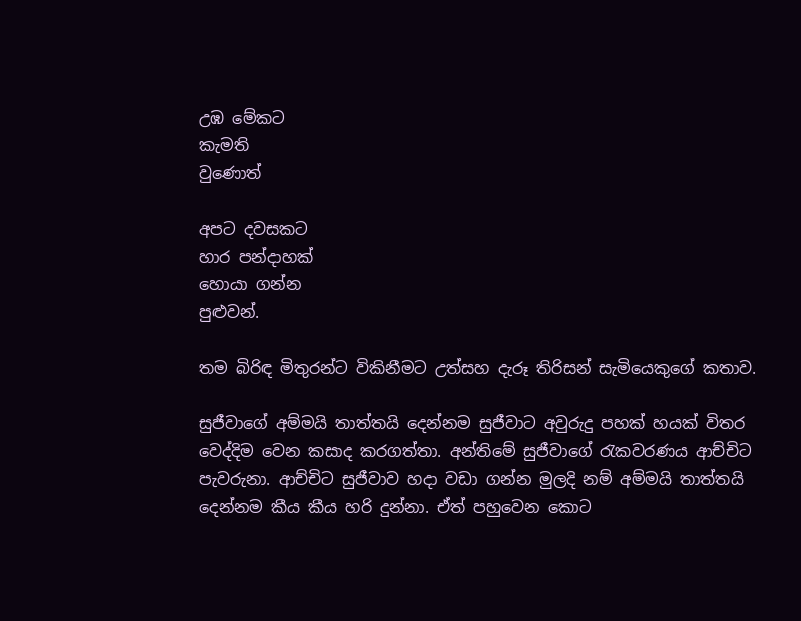උඹ මේකට
කැමති
වුණොත්

අපට දවසකට
හාර පන්දාහක්
හොයා ගන්න
පුළුවන්.

තම බිරිඳ මිතුරන්ට විකිනීමට උත්සහ දැරූ තිරිසන් සැමියෙකුගේ කතාව.

සුජීවාගේ අම්මයි තාත්තයි දෙන්නම සුජීවාට අවුරුදු පහක් හයක් විතර වෙද්දිම වෙන කසාද කරගත්තා. අන්තිමේ සුජීවාගේ රැකවරණය ආච්චිට පැවරුනා. ආච්චිට සුජීවාව හදා වඩා ගන්න මුලදි නම් අම්මයි තාත්තයි දෙන්නම කීය කීය හරි දුන්නා. ඒත් පහුවෙන කොට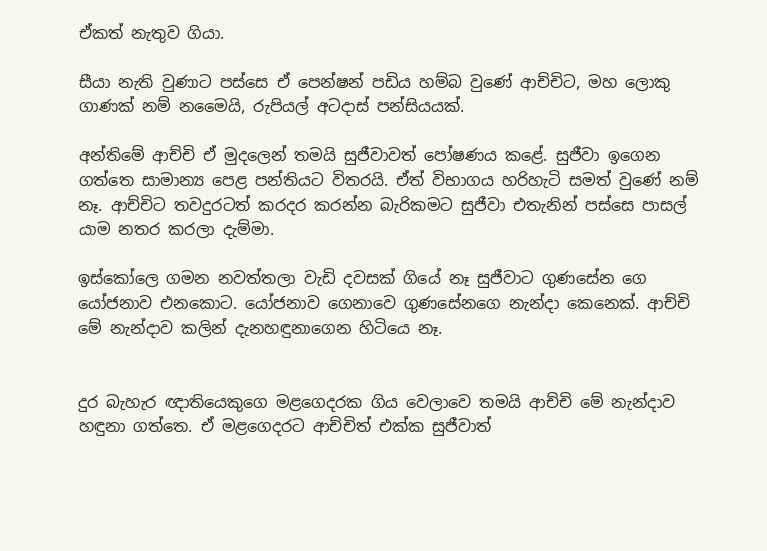ඒකත් නැතුව ගියා.

සීයා නැති වුණාට පස්සෙ ඒ පෙන්ෂන් පඩිය හම්බ වුණේ ආච්චිට, මහ ලොකු ගාණක් නම් නමෛයි, රුපියල් අටදාස් පන්සියයක්.

අන්තිමේ ආච්චි ඒ මුදලෙන් තමයි සුජීවාවත් ‍පෝෂණය කළේ. සුජීවා ඉගෙන ගත්තෙ සාමාන්‍ය පෙළ පන්තියට විතරයි. ඒත් විභාගය හරිහැටි සමත් වුණේ නම් නෑ. ආච්චිට තවදුරටත් කරදර කරන්න බැරිකමට සුජීවා එතැනින් පස්සෙ පාසල් යාම නතර කරලා දැම්මා.

ඉස්කෝලෙ ගමන නවත්තලා වැඩි දවසක් ගියේ නෑ සුජීවාට ගුණසේන ගෙ යෝජනාව එනකොට. යෝජනාව ගෙනාවෙ ගුණසේනගෙ නැන්දා කෙනෙක්. ආච්චි මේ නැන්දාව කලින් දැනහඳුනාගෙන හිටියෙ නෑ.


දුර බැහැර ඥාතියෙකුගෙ මළගෙදරක ගිය වෙලාවෙ තමයි ආච්චි මේ නැන්දාව හඳුනා ගත්තෙ. ඒ මළගෙදරට ආච්චිත් එක්ක සුජීවාත්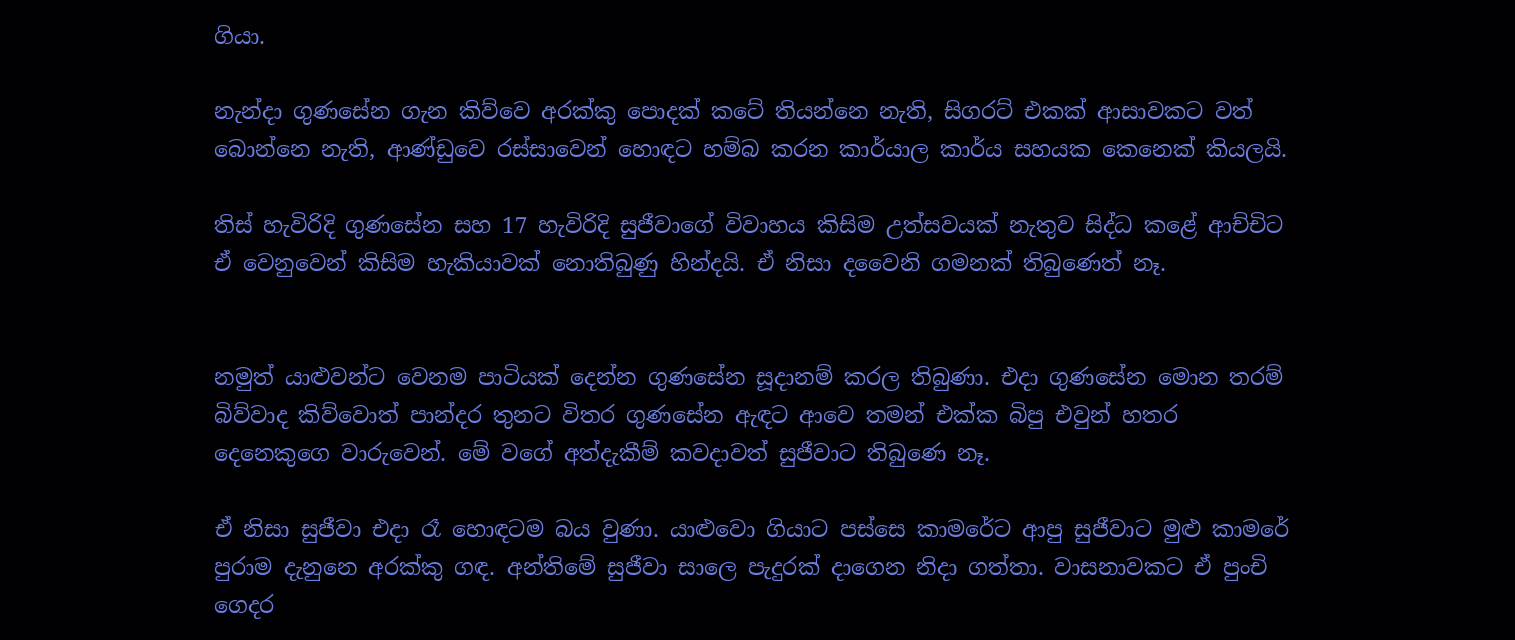ගියා.

නැන්දා ගුණසේන ගැන කිව්වෙ අරක්කු ‍පොදක් කටේ තියන්නෙ නැති, සිගරට් එකක් ආසාවකට වත් බොන්නෙ නැති, ආණ්ඩුවෙ රස්සාවෙන් හොඳට හම්බ කරන කාර්යාල කාර්ය සහයක කෙනෙක් කියලයි.

තිස් හැවිරිදි ගුණසේන සහ 17 හැවිරිදි සුජීවාගේ විවාහය කිසිම උත්සවයක් නැතුව සිද්ධ කළේ ආච්චිට ඒ වෙනුවෙන් කිසිම හැකියාවක් නොතිබුණු හින්දයි. ඒ නිසා දවෛනි ගමනක් තිබුණෙත් නෑ.


නමුත් යාළුවන්ට වෙනම පාටියක් දෙන්න ගුණසේන සූදානම් කරල තිබුණා. එදා ගුණසේන මොන තරම් බිව්වාද කිව්වොත් පාන්දර තුනට විතර ගුණසේන ඇඳට ආවෙ තමන් එක්ක බිපු එවුන් හතර දෙනෙකුගෙ වාරුවෙන්. මේ වගේ අත්දැකීම් කවදාවත් සුජීවාට තිබුණෙ නෑ.

ඒ නිසා සුජීවා එදා රෑ හොඳටම බය වුණා. යාළුවො ගියාට පස්සෙ කාමරේට ආපු සුජීවාට මුළු කාමරේ පුරාම දැනුනෙ අරක්කු ගඳ. අන්තිමේ සුජීවා සාලෙ පැදුරක් දාගෙන නිදා ගත්තා. වාසනාවකට ඒ පුංචි ගෙදර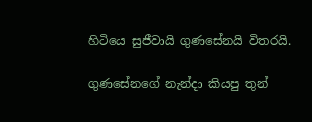හිටියෙ සුජීවායි ගුණසේනයි විතරයි.

ගුණසේනගේ නැන්දා කියපු තුන්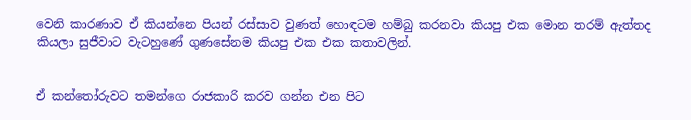වෙනි කාරණාව ඒ කියන්නෙ පියන් රස්සාව වුණත් හොඳටම හම්බු කරනවා කියපු එක මොන තරම් ඇත්තද කියලා සුජීවාට වැටහුණේ ගුණසේනම කියපු එක එක කතාවලින්.


ඒ කන්තෝරුවට තමන්ගෙ රාජකාරි කරව ගන්න එන පිට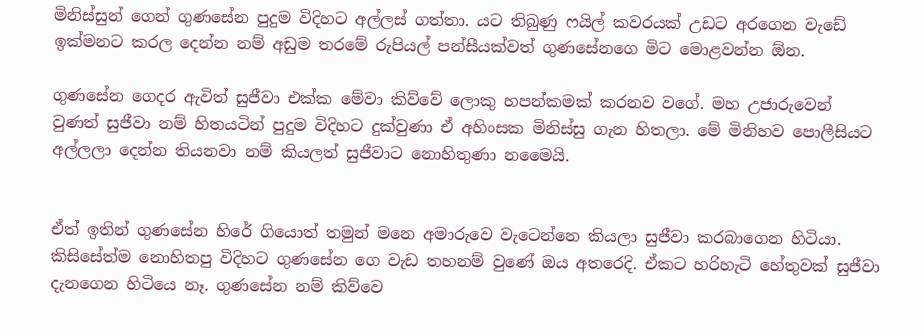මිනිස්සුන් ගෙන් ගුණසේන පුදුම විදිහට අල්ලස් ගත්තා. යට තිබුණු ෆයිල් කවරයක් උඩට අරගෙන වැඩේ ඉක්මනට කරල දෙන්න නම් අඩුම තරමේ රුපියල් පන්සීයක්වත් ගුණසේනගෙ මිට මොළවන්න ඕන.

ගුණසේන ගෙදර ඇවිත් සුජීවා එක්ක මේවා කිව්වේ ලොකු හපන්කමක් කරනව වගේ. මහ උජාරුවෙන් වුණත් සුජීවා නම් හිතයටින් පුදුම විදිහට දුක්වුණා ඒ අහිංසක මිනිස්සු ගැන හිතලා. මේ මිනිහව ‍පොලීසියට අල්ලලා දෙන්න තියනවා නම් කියලත් සුජීවාට නොහිතුණා නමෛයි.


ඒත් ඉතින් ගුණසේන හිරේ ගියොත් තමුන් මනෙ අමාරුවෙ වැටෙන්නෙ කියලා සුජීවා කරබාගෙන හිටියා. කිසිසේත්ම නොහිතපු විදිහට ගුණසේන ගෙ වැඩ තහනම් වුණේ ඔය අතරෙදි. ඒකට හරිහැටි හේතුවක් සුජීවා දැනගෙන හිටියෙ නෑ. ගුණසේන නම් කිව්වෙ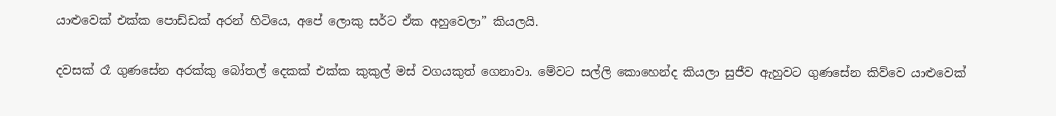යාළුවෙක් එක්ක ‍පොඩ්ඩක් අරන් හිටියෙ, අපේ ලොකු සර්ට ඒක අහුවෙලා” කියලයි.

දවසක් රෑ ගුණසේන අරක්කු බෝතල් දෙකක් එක්ක කුකුල් මස් වගයකුත් ගෙනාවා. මේවට සල්ලි කොහෙන්ද කියලා සුජීව ඇහුවට ගුණසේන කිව්වෙ යාළුවෙක්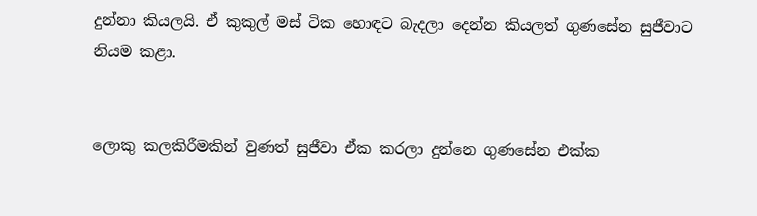දුන්නා කියලයි. ඒ කුකුල් මස් ටික හොඳට බැදලා දෙන්න කියලත් ගුණසේන සුජීවාට නියම කළා.


ලොකු කලකිරීමකින් වුණත් සුජීවා ඒක කරලා දුන්නෙ ගුණසේන එක්ක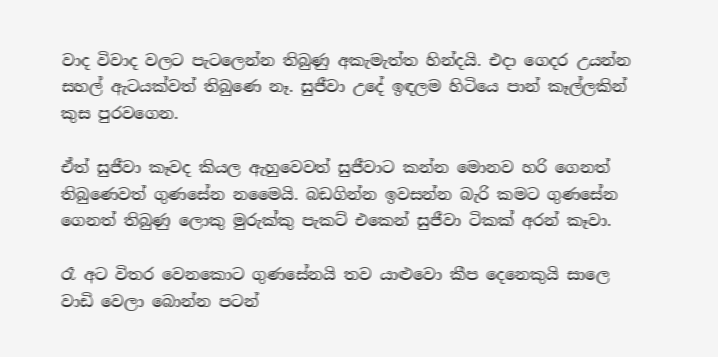වාද විවාද වලට පැටලෙන්න තිබුණු අකැමැත්ත හින්දයි. එදා ගෙදර උයන්න සහල් ඇටයක්වත් තිබුණෙ නෑ. සුජීවා උදේ ඉඳලම හිටියෙ පාන් කෑල්ලකින් කුස පුරවගෙන.

ඒත් සුජීවා කෑවද කියල ඇහුවෙවත් සුජීවාට කන්න මොනව හරි ගෙනත් තිබුණෙවත් ගුණසේන නමෛයි. බඩගින්න ඉවසන්න බැරි කමට ගුණසේන ගෙනත් තිබුණු ලොකු මුරුක්කු පැකට් එකෙන් සුජීවා ටිකක් අරන් කෑවා.

රෑ අට විතර වෙනකොට ගුණසේනයි තව යාළුවො කීප දෙනෙකුයි සාලෙ වාඩි වෙලා බොන්න පටන්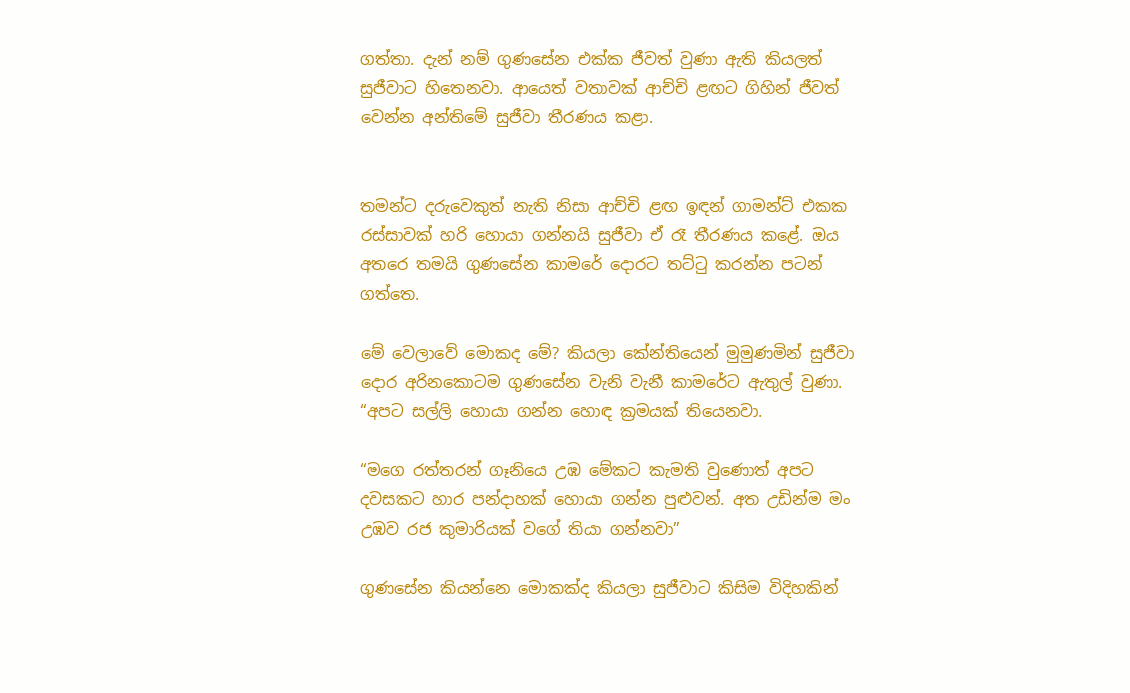ගත්තා. දැන් නම් ගුණසේන එක්ක ජීවත් වුණා ඇති කියලත් සුජීවාට හිතෙනවා. ආයෙත් වතාවක් ආච්චි ළඟට ගිහින් ජීවත් වෙන්න අන්තිමේ සුජීවා තීරණය කළා.


තමන්ට දරුවෙකුත් නැති නිසා ආච්චි ළඟ ඉඳන් ගාමන්ට් එකක රස්සාවක් හරි හොයා ගන්නයි සුජීවා ඒ රෑ තීරණය කළේ. ඔය අතරෙ තමයි ගුණසේන කාමරේ දොරට තට්ටු කරන්න පටන් ගත්තෙ.

මේ වෙලාවේ මොකද මේ? කියලා කේන්තියෙන් මුමුණමින් සුජීවා දොර අරිනකොටම ගුණසේන වැනි වැනී කාමරේට ඇතුල් වුණා. “අපට සල්ලි හොයා ගන්න හොඳ ක්‍රමයක් තියෙනවා.

“මගෙ රත්තරන් ගෑනියෙ උඹ මේකට කැමති වුණොත් අපට දවසකට හාර පන්දාහක් හොයා ගන්න පුළුවන්. අත උඩින්ම මං උඹව රජ කුමාරියක් වගේ තියා ගන්නවා”

ගුණසේන කියන්නෙ මොකක්ද කියලා සුජීවාට කිසිම විදිහකින්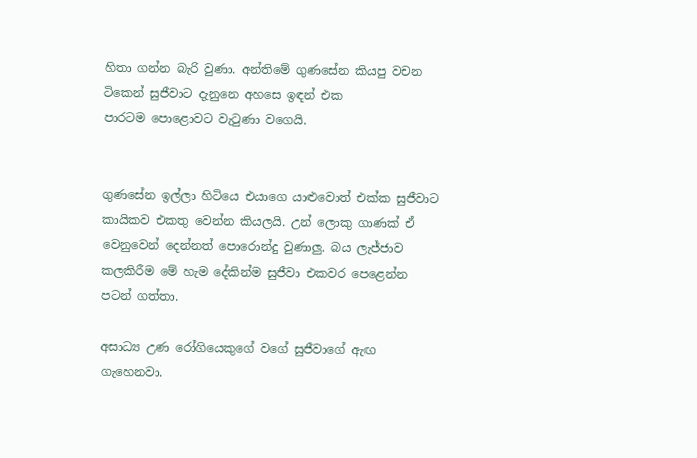හිතා ගන්න බැරි වුණා. අන්තිමේ ගුණසේන කියපු වචන ටිකෙන් සුජීවාට දැනුනෙ අහසෙ ඉඳන් එක පාරටම ‍පොළොවට වැටුණා වගෙයි.


ගුණසේන ඉල්ලා හිටියෙ එයාගෙ යාළුවොත් එක්ක සුජීවාට කායිකව එකතු වෙන්න කියලයි. උන් ලොකු ගාණක් ඒ වෙනුවෙන් දෙන්නත් පොරොන්දු වුණාලු. බය ලැජ්ජාව කලකිරීම මේ හැම දේකින්ම සුජීවා එකවර පෙළෙන්න පටන් ගත්තා.

අසාධ්‍ය උණ රෝගියෙකුගේ වගේ සුජීවාගේ ඇඟ ගැහෙනවා.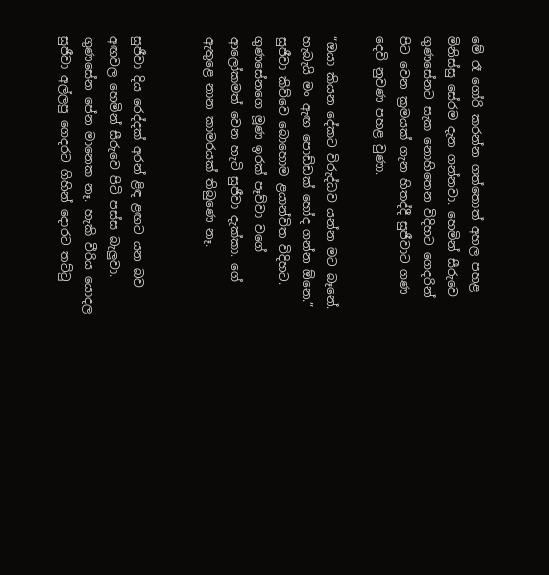මේ රෑ ගෝරි කරන්න ගත්තොත් අහල පහළ මිනිස්සු සේරම දැන ගන්නවා. හෙමින් සීරුවෙ ගුණසේනට සැක නොහිතෙන විදිහට ගෙදරින් පිට වෙන ක්‍රමයක් ගැන හිතද්දී සුජීවාට ගණ දෙවි නුවණ පහළ වුණා.

“ඔයා කියන දේකට විරුද්ධව යන්න මට බෑනේ. හැබැයි මං ඇඟ පොඩ්ඩක් හෝද ගන්න ඕනෙ.” සුජීවා කිව්වෙ බොහොම ළයාන්විත විදිහට. ගුණසේනගෙ මූණ ඉරක් පෑව්වා වගේ ආලෝකමත් වෙන හැටි සුජීවා දැක්කා. ගේ ඇතුළෙ නාන කාමරයක් තිබුණෙ නෑ.


සුජීවා දිය රෙද්දක් අරන් ළිඳ ළඟට යන බව අඟවල හෙමින් සීරුවෙ පිටි පස්ස බැලුවා. ගුණසේන පේන මානෙක නෑ. හැකි වීරිය යොදල සුජීවා අල්ලපු ගෙදරට ගිහින් දොරට තට්ටු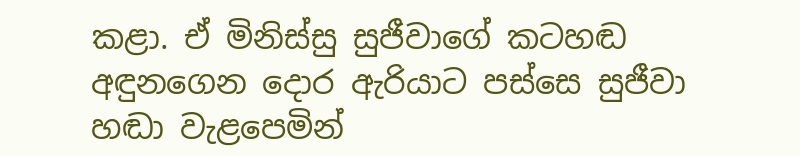කළා. ඒ මිනිස්සු සුජීවාගේ කටහඬ අඳුනගෙන දොර ඇරියාට පස්සෙ සුජීවා හඬා වැළපෙමින්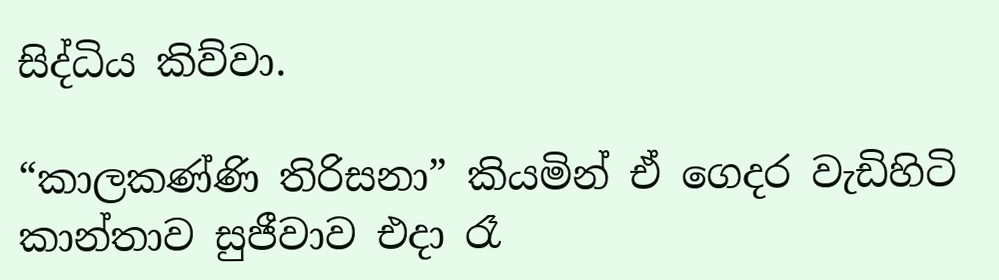සිද්ධිය කිව්වා.

“කාලකණ්ණි තිරිසනා” කියමින් ඒ ගෙදර වැඩිහිටි කාන්තාව සුජීවාව එදා රෑ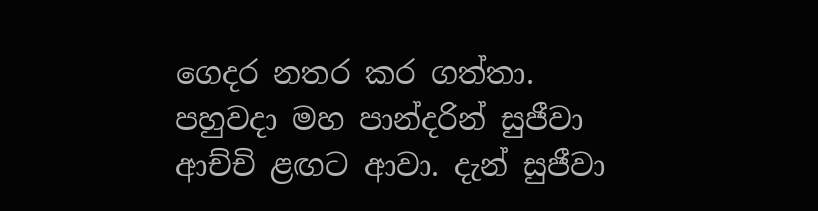ගෙදර නතර කර ගත්තා. පහුවදා මහ පාන්දරින් සුජීවා ආච්චි ළඟට ආවා. දැන් සුජීවා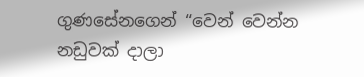ගුණසේනගෙන් “වෙන් වෙන්න නඩුවක් දාලා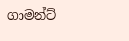ගාමන්ට්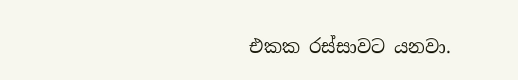එකක රස්සාවට යනවා.